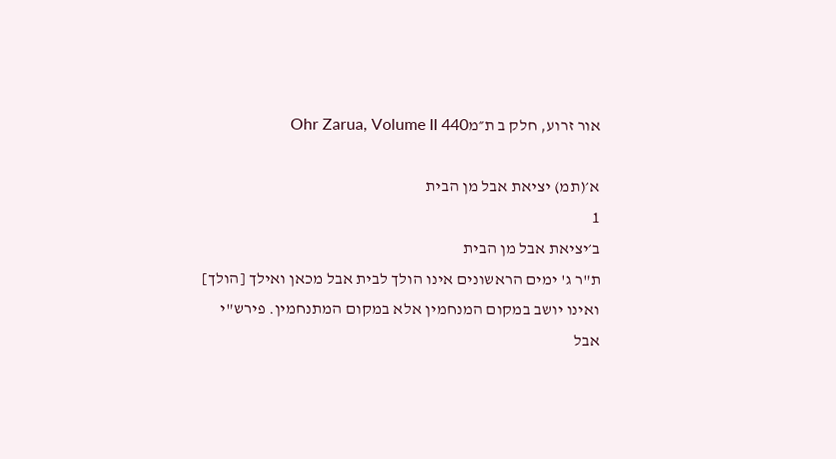אור זרוע, חלק ב ת״מOhr Zarua, Volume II 440

א׳(תמ) יציאת אבל מן הבית
1
ב׳יציאת אבל מן הבית
ת"ר ג' ימים הראשונים אינו הולך לבית אבל מכאן ואילך [הולך] ואינו יושב במקום המנחמין אלא במקום המתנחמין. פירש"י אבל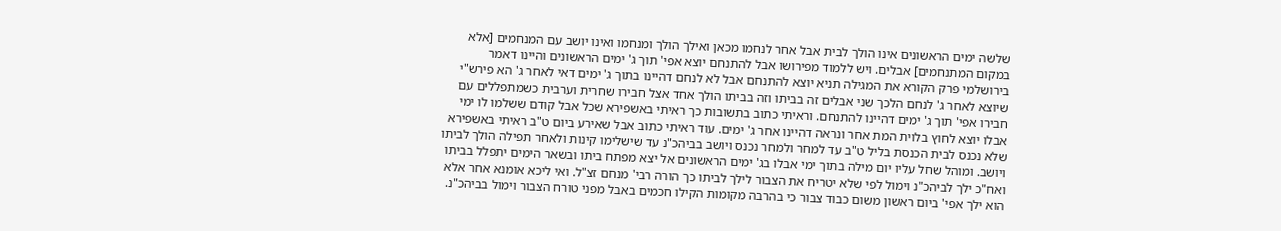שלשה ימים הראשונים אינו הולך לבית אבל אחר לנחמו מכאן ואילך הולך ומנחמו ואינו יושב עם המנחמים [אלא במקום המתנחמים] אבלים. ויש ללמוד מפירושו אבל להתנחם יוצא אפי' תוך ג' ימים הראשונים והיינו דאמר בירושלמי פרק הקורא את המגילה תניא יוצא להתנחם אבל לא לנחם דהיינו בתוך ג' ימים דאי לאחר ג' הא פירש"י שיוצא לאחר ג' לנחם הלכך שני אבלים זה בביתו וזה בביתו הולך אחד אצל חבירו שחרית וערבית כשמתפללים עם חבירו אפי' תוך ג' ימים דהיינו להתנחם. וראיתי כתוב בתשובות כך ראיתי באשפירא שכל אבל קודם ששלמו לו ימי אבלו יוצא לחוץ בלוית המת אחר ונראה דהיינו אחר ג' ימים. עוד ראיתי כתוב אבל שאירע ביום ט"ב ראיתי באשפירא שלא נכנס לבית הכנסת בליל ט"ב עד למחר ולמחר נכנס ויושב בביהכ"נ עד שישלימו קינות ולאחר תפילה הולך לביתו ויושב. ומוהל שחל עליו יום מילה בתוך ימי אבלו בג' ימים הראשונים אל יצא מפתח ביתו ובשאר הימים יתפלל בביתו ואח"כ ילך לביהכ"נ וימול לפי שלא יטריח את הצבור לילך לביתו כך הורה רבי' מנחם זצ"ל. ואי ליכא אומנא אחר אלא הוא ילך אפי' ביום ראשון משום כבוד צבור כי בהרבה מקומות הקילו חכמים באבל מפני טורח הצבור וימול בביהכ"נ.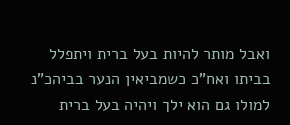ואבל מותר להיות בעל ברית ויתפלל בביתו ואח"כ כשמביאין הנער בביהכ"נ למולו גם הוא ילך ויהיה בעל ברית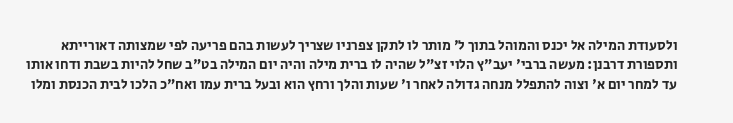ולסעודת המילה אל יכנס והמוהל בתוך ל' מותר לו לתקן צפרניו שצריך לעשות בהם פריעה לפי שמצותה דאורייתא ותספורת דרבנן: מעשה ברבי' יעב"ץ הלוי זצ"ל שהיה לו ברית מילה והיה יום המילה בט"ב שחל להיות בשבת ודחו אותו עד למחר יום א' וצוה להתפלל מנחה גדולה לאחר ו' שעות והלך ורחץ הוא ובעל ברית עמו ואח"כ הלכו לבית הכנסת ומלו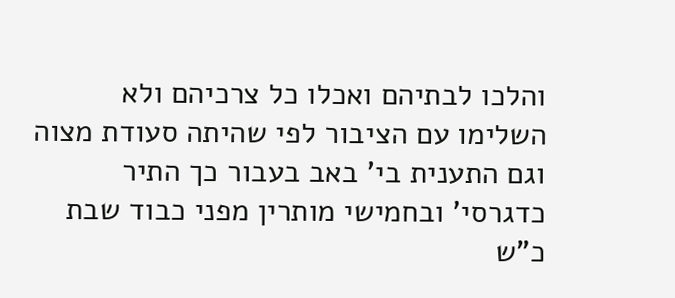והלכו לבתיהם ואכלו כל צרכיהם ולא השלימו עם הציבור לפי שהיתה סעודת מצוה וגם התענית בי' באב בעבור כך התיר כדגרסי' ובחמישי מותרין מפני כבוד שבת כ"ש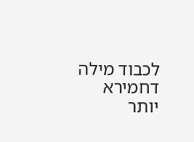לכבוד מילה דחמירא יותר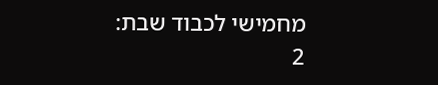מחמישי לכבוד שבת:
2